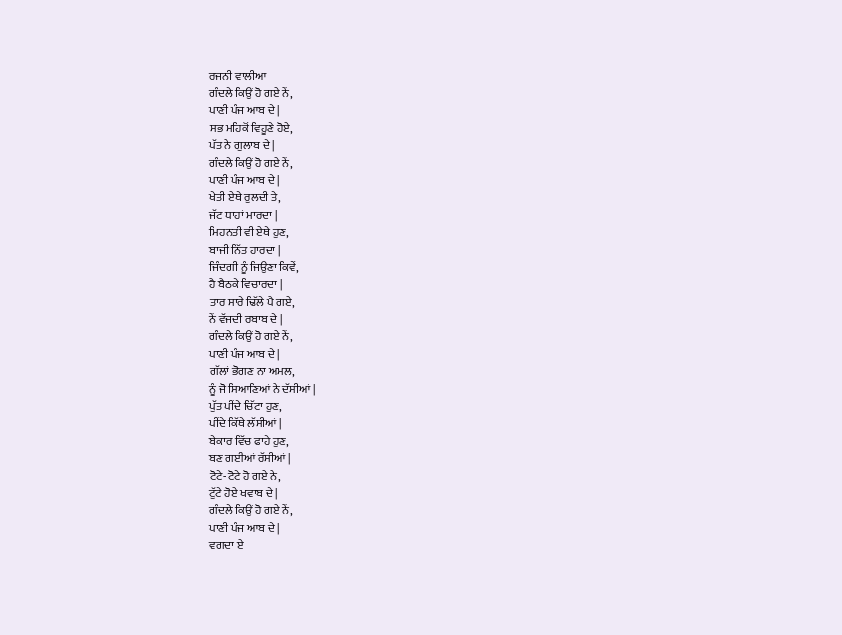ਰਜਨੀ ਵਾਲੀਆ
ਗੰਦਲੇ ਕਿਉਂ ਹੋ ਗਏ ਨੇਂ,
ਪਾਣੀ ਪੰਜ ਆਬ ਦੇ |
ਸਭ ਮਹਿਕੋਂ ਵਿਹੂਣੇ ਹੋਏ,
ਪੱਤ ਨੇ ਗੁਲਾਬ ਦੇ |
ਗੰਦਲੇ ਕਿਉਂ ਹੋ ਗਏ ਨੇਂ,
ਪਾਣੀ ਪੰਜ ਆਬ ਦੇ |
ਖੇਤੀ ਏਥੇ ਰੁਲਦੀ ਤੇ,
ਜੱਟ ਧਾਹਾਂ ਮਾਰਦਾ |
ਮਿਹਨਤੀ ਵੀ ਏਥੇ ਹੁਣ,
ਬਾਜੀ ਨਿੱਤ ਹਾਰਦਾ |
ਜਿੰਦਗੀ ਨੂੰ ਜਿਉਣਾ ਕਿਵੇਂ,
ਹੈ ਬੈਠਕੇ ਵਿਚਾਰਦਾ |
ਤਾਰ ਸਾਰੇ ਢਿੱਲੇ ਪੈ ਗਏ,
ਨੇਂ ਵੱਜਦੀ ਰਬਾਬ ਦੇ |
ਗੰਦਲੇ ਕਿਉਂ ਹੋ ਗਏ ਨੇਂ,
ਪਾਣੀ ਪੰਜ ਆਬ ਦੇ |
ਗੱਲਾਂ ਭੋਗਣ ਨਾ ਅਮਲ,
ਨੂੰ ਜੋ ਸਿਆਣਿਆਂ ਨੇ ਦੱਸੀਆਂ |
ਪੁੱਤ ਪੀਂਦੇ ਚਿੱਟਾ ਹੁਣ,
ਪੀਂਦੇ ਕਿੱਥੇ ਲੱਸੀਆਂ |
ਬੇਕਾਰ ਵਿੱਚ ਫਾਹੇ ਹੁਣ,
ਬਣ ਗਈਆਂ ਰੱਸੀਆਂ |
ਟੋਟੇ-ਟੋਟੇ ਹੋ ਗਏ ਨੇ,
ਟੁੱਟੇ ਹੋਏ ਖਵਾਬ ਦੇ |
ਗੰਦਲੇ ਕਿਉਂ ਹੋ ਗਏ ਨੇਂ,
ਪਾਣੀ ਪੰਜ ਆਬ ਦੇ |
ਵਗਦਾ ਏ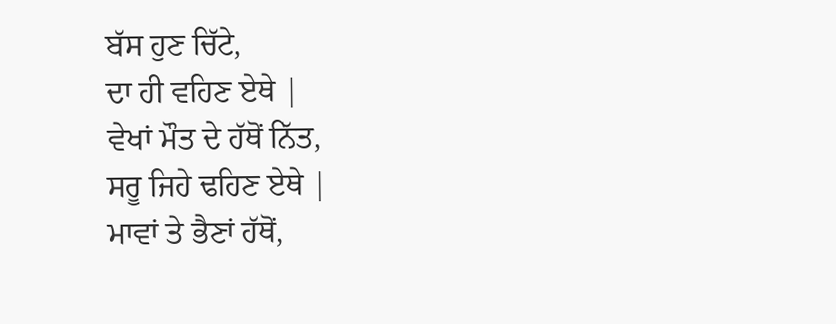ਬੱਸ ਹੁਣ ਚਿੱਟੇ,
ਦਾ ਹੀ ਵਹਿਣ ਏਥੇ |
ਵੇਖਾਂ ਮੌਤ ਦੇ ਹੱਥੋਂ ਨਿੱਤ,
ਸਰੂ ਜਿਹੇ ਢਹਿਣ ਏਥੇ |
ਮਾਵਾਂ ਤੇ ਭੈਣਾਂ ਹੱਥੋਂ,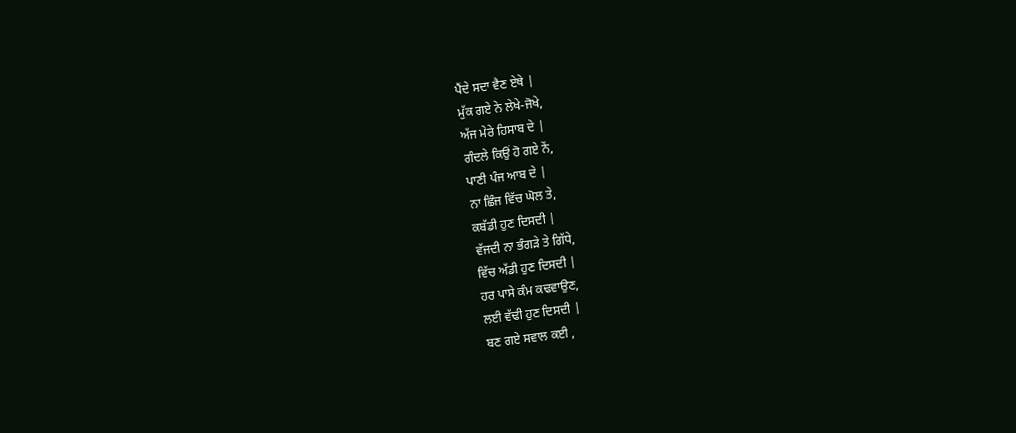ਪੈਂਦੇ ਸਦਾ ਵੈਣ ਏਥੇ |
ਮੁੱਕ ਗਏ ਨੇ ਲੇਖੇ-ਜੋਖੇ,
ਅੱਜ ਮੇਰੇ ਹਿਸਾਬ ਦੇ |
ਗੰਦਲੇ ਕਿਉਂ ਹੋ ਗਏ ਨੇਂ,
ਪਾਣੀ ਪੰਜ ਆਬ ਦੇ |
ਨਾ ਛਿੰਜ ਵਿੱਚ ਘੋਲ ਤੇ,
ਕਬੱਡੀ ਹੁਣ ਦਿਸਦੀ |
ਵੱਜਦੀ ਨਾ ਭੰਗੜੇ ਤੇ ਗਿੱਧੇ,
ਵਿੱਚ ਅੱਡੀ ਹੁਣ ਦਿਸਦੀ |
ਹਰ ਪਾਸੇ ਕੰਮ ਕਢਵਾਉਣ,
ਲਈ ਵੱਢੀ ਹੁਣ ਦਿਸਦੀ |
ਬਣ ਗਏ ਸਵਾਲ ਕਈ ,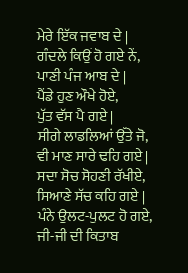ਮੇਰੇ ਇੱਕ ਜਵਾਬ ਦੇ |
ਗੰਦਲੇ ਕਿਉਂ ਹੋ ਗਏ ਨੇਂ,
ਪਾਣੀ ਪੰਜ ਆਬ ਦੇ |
ਪੈਂਡੇ ਹੁਣ ਔਖੇ ਹੋਏ,
ਪੁੱਤ ਵੱਸ ਪੈ ਗਏ |
ਸੀਗੇ ਲਾਡਲਿਆਂ ਉੱਤੇ ਜੋ,
ਵੀ ਮਾਣ ਸਾਰੇ ਢਹਿ ਗਏ |
ਸਦਾ ਸੋਚ ਸੋਹਣੀ ਰੱਖੀਏ,
ਸਿਆਣੇ ਸੱਚ ਕਹਿ ਗਏ |
ਪੰਨੇ ਉਲਟ-ਪੁਲਟ ਹੋ ਗਏ,
ਜੀ-ਜੀ ਦੀ ਕਿਤਾਬ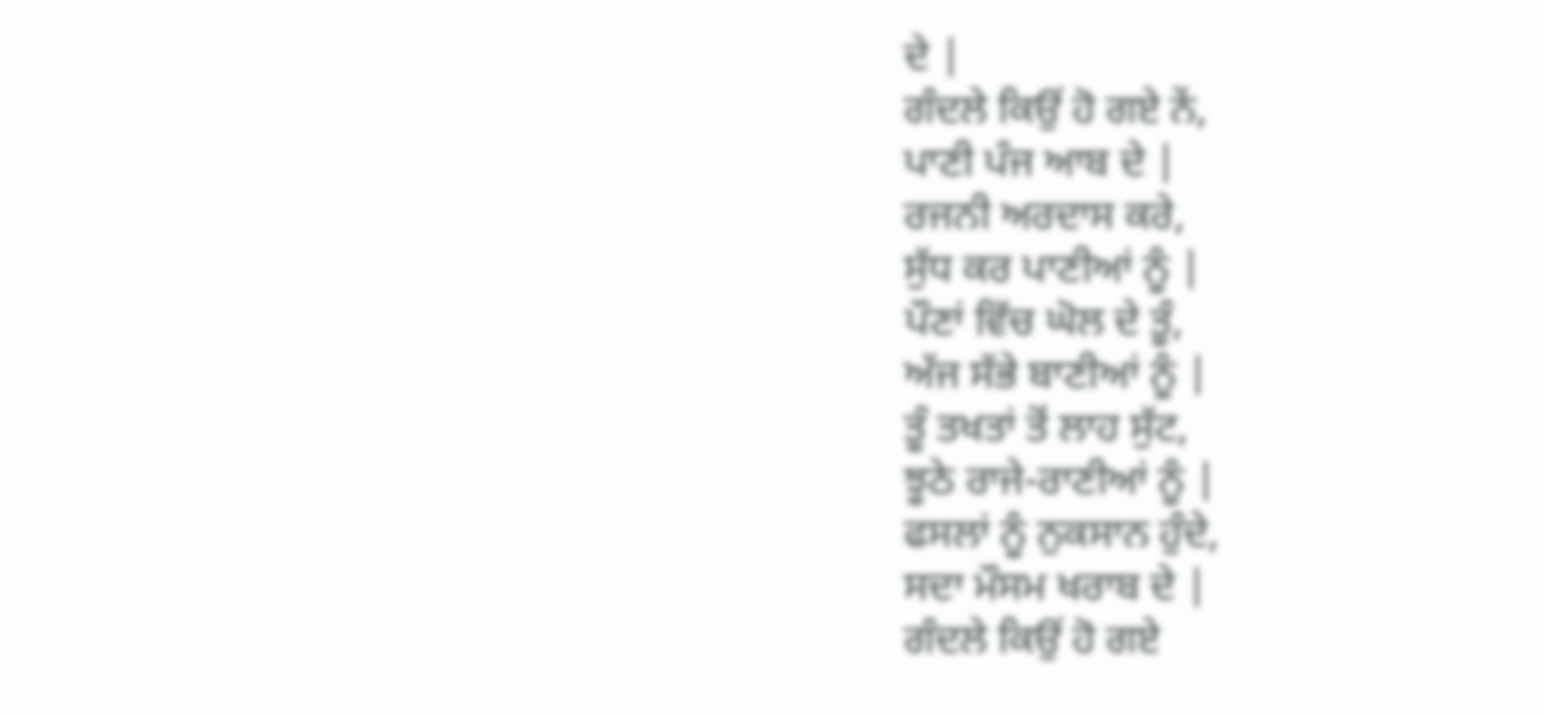ਦੇ |
ਗੰਦਲੇ ਕਿਉਂ ਹੋ ਗਏ ਨੇਂ,
ਪਾਣੀ ਪੰਜ ਆਬ ਦੇ |
ਰਜਨੀ ਅਰਦਾਸ ਕਰੇ,
ਸੁੱਧ ਕਰ ਪਾਣੀਆਂ ਨੂੰ |
ਪੌਣਾਂ ਵਿੱਚ ਘੋਲ ਦੇ ਤੂੰ,
ਅੱਜ ਸੱਭੇ ਬਾਣੀਆਂ ਨੂੰ |
ਤੂੰ ਤਖਤਾਂ ਤੋਂ ਲਾਹ ਸੁੱਟ,
ਝੂਠੇ ਰਾਜੇ-ਰਾਣੀਆਂ ਨੂੰ |
ਫਸਲਾਂ ਨੂੰ ਨੁਕਸਾਨ ਹੁੰਦੇ,
ਸਦਾ ਮੌਸਮ ਖਰਾਬ ਦੇ |
ਗੰਦਲੇ ਕਿਉਂ ਹੋ ਗਏ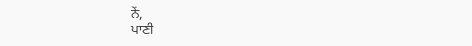ਨੇਂ,
ਪਾਣੀ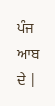ਪੰਜ ਆਬ ਦੇ |